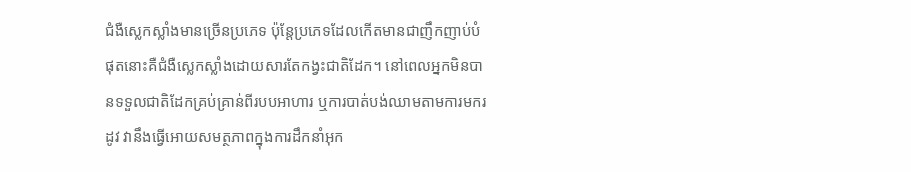ជំងឺស្លេកស្លាំងមានច្រើនប្រភេទ ប៉ុន្តែប្រភេទដែលកើតមានជាញឹកញាប់បំផុតនោះគឺជំងឺស្លេកស្លាំងដោយសារតែកង្វះជាតិដែក។ នៅពេលអ្នកមិនបានទទួលជាតិដែកគ្រប់គ្រាន់ពីរបបអាហារ ឬការបាត់បង់ឈាមតាមការមករដូវ វានឹងធ្វើអោយសមត្ថភាពក្នុងការដឹកនាំអុក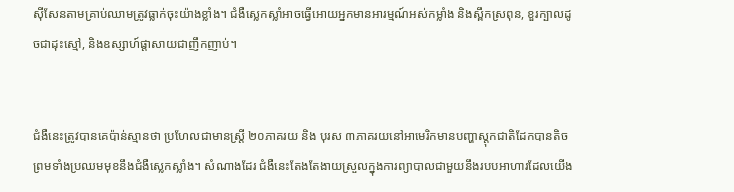ស៊ីសែនតាមគ្រាប់ឈាមត្រូវធ្លាក់ចុះយ៉ាងខ្លាំង។ ជំងឺស្លេកស្លាំអាចធ្វើអោយអ្នកមានអារម្មណ៍អស់កម្លាំង និងស្ពឹកស្រពុន, ខួរក្បាលដូចជាដុះស្មៅ, និងឧស្សាហ៍ផ្តាសាយជាញឹកញាប់។


ជំងឺនេះត្រូវបានគេប៉ាន់ស្មានថា ប្រហែលជាមានស្ត្រី ២០ភាគរយ និង បុរស ៣ភាគរយនៅអាមេរិកមានបញ្ហាស្តុកជាតិដែកបានតិច ព្រមទាំងប្រឈមមុខនឹងជំងឺស្លេកស្លាំង។ សំណាងដែរ ជំងឺនេះតែងតែងាយស្រួលក្នុងការព្យាបាលជាមួយនឹងរបបអាហារដែលយើង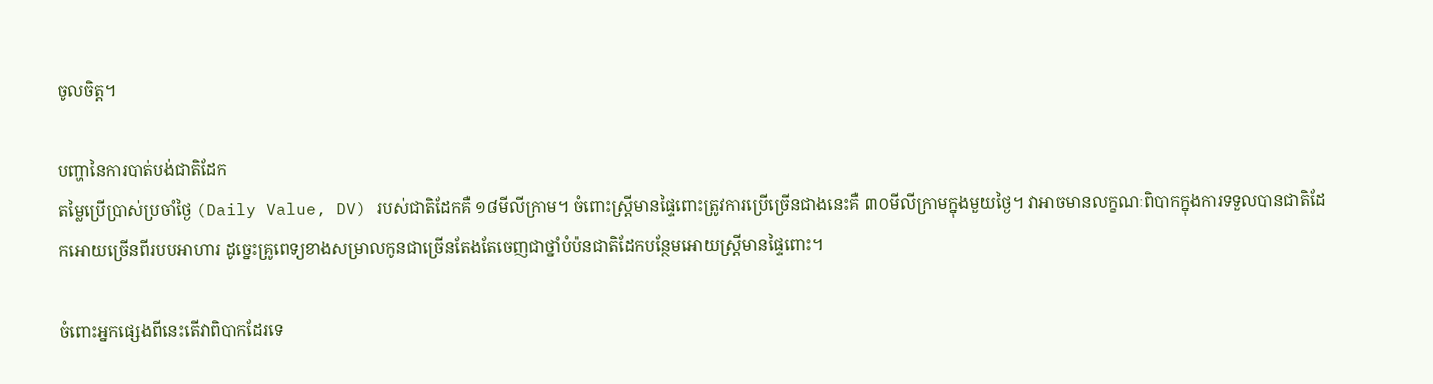ចូលចិត្ត។

បញ្ហានៃការបាត់បង់ជាតិដែក
តម្លៃប្រើប្រាស់ប្រចាំថ្ងៃ (Daily Value, DV) របស់ជាតិដែកគឺ ១៨មីលីក្រាម។ ចំពោះស្ត្រីមានផ្ទៃពោះត្រូវការប្រើច្រើនជាងនេះគឺ ៣០មីលីក្រាមក្នុងមួយថ្ងៃ។ វាអាចមានលក្ខណៈពិបាកក្នុងការទទួលបានជាតិដែកអោយច្រើនពីរបបអាហារ ដូច្នេះគ្រូពេទ្យខាងសម្រាលកូនជាច្រើនតែងតែចេញជាថ្នាំបំប៉នជាតិដែកបន្ថែមអោយស្ត្រីមានផ្ទៃពោះ។

ចំពោះអ្នកផ្សេងពីនេះតើវាពិបាកដែរទេ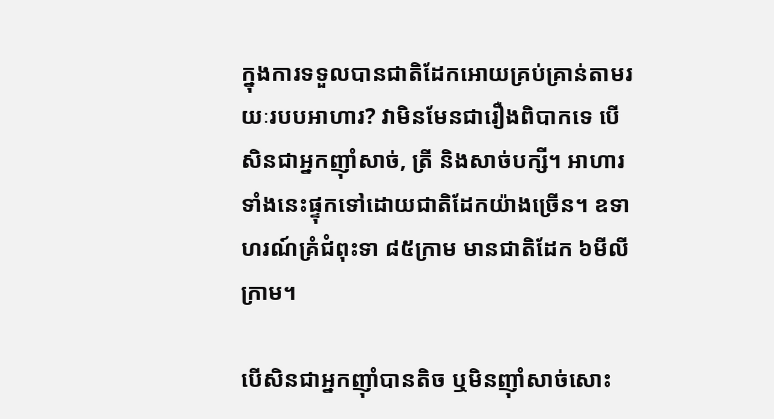ក្នុងការទទួលបានជាតិដែកអោយគ្រប់គ្រាន់តាមរយៈរបបអាហារ? វាមិនមែនជារឿងពិបាកទេ បើសិនជាអ្នកញ៉ាំសាច់, ត្រី និងសាច់បក្សី។ អាហារទាំងនេះផ្ទុកទៅដោយជាតិដែកយ៉ាងច្រើន។ ឧទាហរណ៍គ្រំជំពុះទា ៨៥ក្រាម មានជាតិដែក ៦មីលីក្រាម។

បើសិនជាអ្នកញ៉ាំបានតិច ឬមិនញ៉ាំសាច់សោះ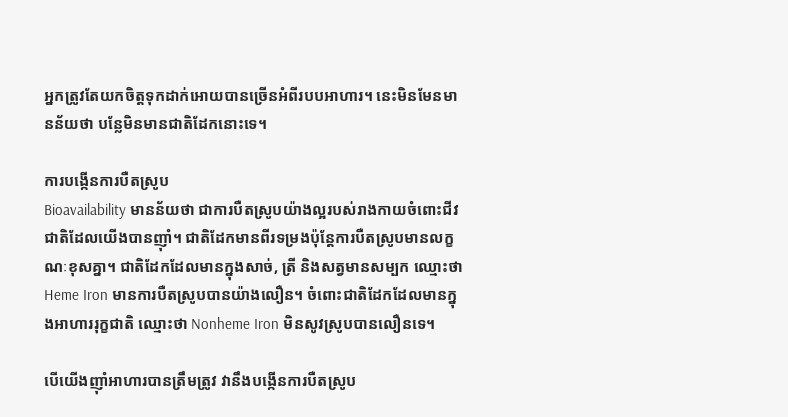អ្នកត្រូវតែយកចិត្តទុកដាក់អោយបានច្រើនអំពីរបបអាហារ។ នេះមិនមែនមានន័យថា បន្លែមិនមានជាតិដែកនោះទេ។

ការបង្កើនការបឺតស្រូប
Bioavailability មានន័យថា ជាការបឺតស្រូបយ៉ាងល្អរបស់រាងកាយចំពោះជីវជាតិដែលយើងបានញ៉ាំ។ ជាតិដែកមានពីរទម្រងប៉ុន្តែការបឺតស្រូបមានលក្ខណៈខុសគ្នា។ ជាតិដែកដែលមានក្នុងសាច់, ត្រី និងសត្វមានសម្បក ឈ្មោះថា Heme Iron មានការបឺតស្រូបបានយ៉ាងលឿន។ ចំពោះជាតិដែកដែលមានក្នុងអាហាររុក្ខជាតិ ឈ្មោះថា Nonheme Iron មិនសូវស្រូបបានលឿនទេ។

បើយើងញ៉ាំអាហារបានត្រឹមត្រូវ វានឹងបង្កើនការបឺតស្រូប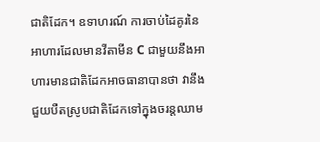ជាតិដែក។ ឧទាហរណ៍ ការចាប់ដៃគូរនៃអាហារដែលមានវីតាមីន C ជាមួយនឹងអាហារមានជាតិដែកអាចធានាបានថា វានឹងជួយបឺតស្រូបជាតិដែកទៅក្នុងចរន្តឈាម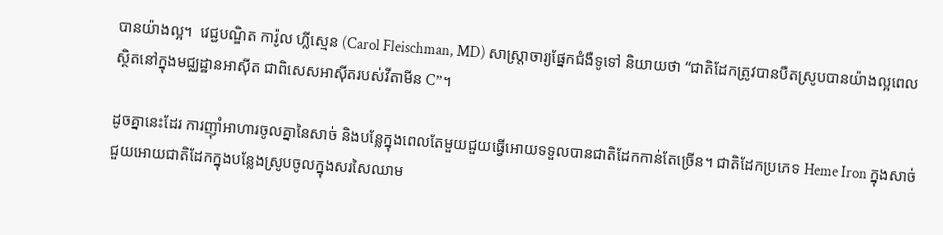បានយ៉ាងល្អ។  វេជ្ជបណ្ឌិត ការ៉ូល ហ្លីស្មេន (Carol Fleischman, MD) សាស្ត្រាចារ្យផ្នែកជំងឺទូទៅ និយាយថា “ជាតិដែកត្រូវបានបឺតស្រូបបានយ៉ាងល្អពេលស្ថិតនៅក្នុងមជ្ឈដ្ឋានអាស៊ីត ជាពិសេសអាស៊ីតរបស់វីតាមីន C”។

ដូចគ្នានេះដែរ ការញ៉ាំអាហារចូលគ្នានៃសាច់ និងបន្លែក្នុងពេលតែមួយជួយធ្វើអោយទទួលបានជាតិដែកកាន់តែច្រើន។ ជាតិដែកប្រភេទ Heme Iron ក្នុងសាច់ ជួយអោយជាតិដែកក្នុងបន្លែងស្រូបចូលក្នុងសរសៃឈាម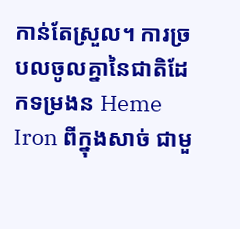កាន់តែស្រួល។ ការច្របលចូលគ្នានៃជាតិដែកទម្រងន Heme Iron ពីក្នុងសាច់ ជាមួ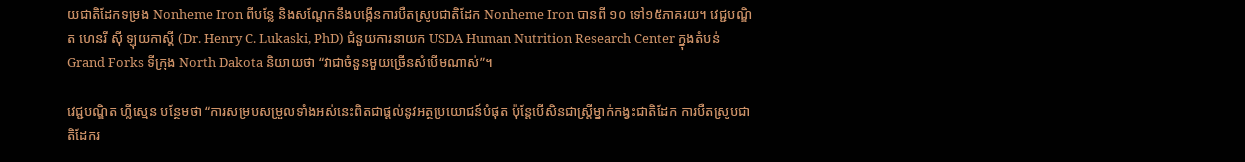យជាតិដែកទម្រង Nonheme Iron ពីបន្លែ និងសណ្តែកនឹងបង្កើនការបឺតស្រូបជាតិដែក Nonheme Iron បានពី ១០ ទៅ១៥ភាគរយ។ វេជ្ជបណ្ឌិត ហេនរី ស៊ី ឡុយកាស្គី (Dr. Henry C. Lukaski, PhD) ជំនួយការនាយក USDA Human Nutrition Research Center ក្នុងតំបន់ Grand Forks ទីក្រុង North Dakota និយាយថា “វាជាចំនួនមួយច្រើនសំបើមណាស់”។

វេជ្ជបណ្ឌិត ហ្លីស្មេន បន្ថែមថា “ការសម្របសម្រួលទាំងអស់នេះពិតជាផ្តល់នូវអត្ថប្រយោជន៍បំផុត ប៉ុន្តែបើសិនជាស្ត្រីម្នាក់កង្វះជាតិដែក ការបឺតស្រូបជាតិដែករ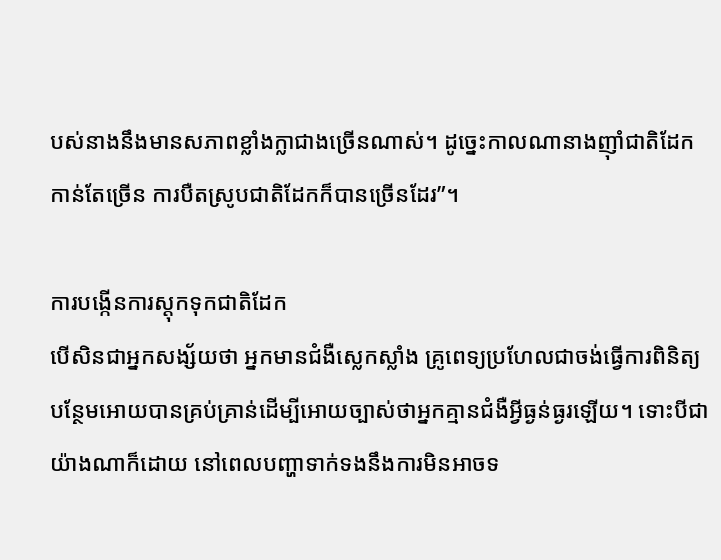បស់នាងនឹងមានសភាពខ្លាំងក្លាជាងច្រើនណាស់។ ដូច្នេះកាលណានាងញ៉ាំជាតិដែកកាន់តែច្រើន ការបឺតស្រូបជាតិដែកក៏បានច្រើនដែរ”។

ការបង្កើនការស្តុកទុកជាតិដែក
បើសិនជាអ្នកសង្ស័យថា អ្នកមានជំងឺស្លេកស្លាំង គ្រូពេទ្យប្រហែលជាចង់ធ្វើការពិនិត្យបន្ថែមអោយបានគ្រប់គ្រាន់ដើម្បីអោយច្បាស់ថាអ្នកគ្មានជំងឺអ្វីធ្ងន់ធ្ងរឡើយ។ ទោះបីជាយ៉ាងណាក៏ដោយ នៅពេលបញ្ហាទាក់ទងនឹងការមិនអាចទ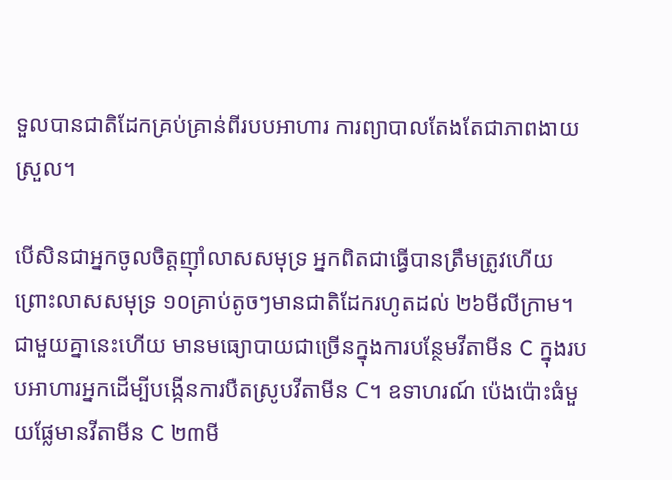ទួលបានជាតិដែកគ្រប់គ្រាន់ពីរបបអាហារ ការព្យាបាលតែងតែជាភាពងាយស្រួល។

បើសិនជាអ្នកចូលចិត្តញ៉ាំលាសសមុទ្រ អ្នកពិតជាធ្វើបានត្រឹមត្រូវហើយ ព្រោះលាសសមុទ្រ ១០គ្រាប់តូចៗមានជាតិដែករហូតដល់ ២៦មីលីក្រាម។ ជាមួយគ្នានេះហើយ មានមធ្យោបាយជាច្រើនក្នុងការបន្ថែមវីតាមីន C ក្នុងរបបអាហារអ្នកដើម្បីបង្កើនការបឺតស្រូបវីតាមីន C។ ឧទាហរណ៍ ប៉េងប៉ោះធំមួយផ្លែមានវីតាមីន C ២៣មី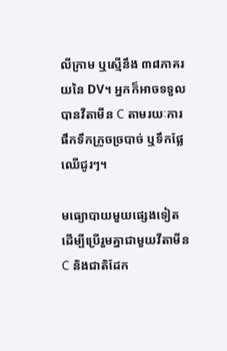លីក្រាម ឬស្មើនឹង ៣៨ភាគរយនៃ DV។ អ្នកក៏អាចទទួលបានវីតាមីន C តាមរយៈការផឹកទឹកក្រូចច្របាច់ ឬទឹកផ្លែឈើជូរៗ។

មធ្យោបាយមួយផ្សេងទៀតដើម្បីប្រើរួមគ្នាជាមួយវីតាមីន C និងជាតិដែក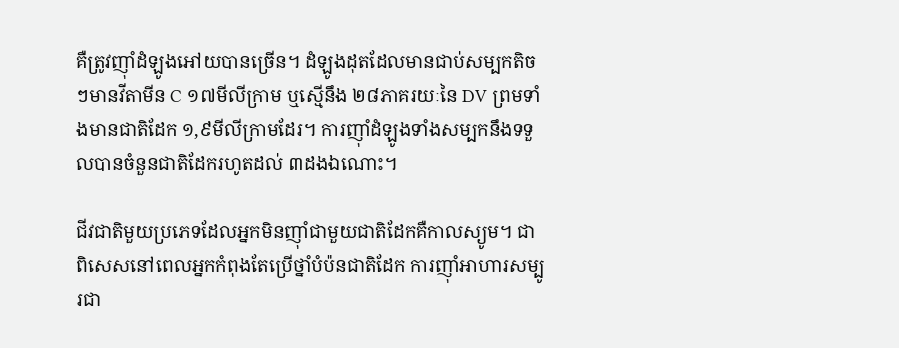គឺត្រូវញ៉ាំដំឡូងអៅយបានច្រើន។ ដំឡូងដុតដែលមានជាប់សម្បកតិចៗមានវីតាមីន C ១៧មីលីក្រាម ឬស្មើនឹង ២៨ភាគរយៈនៃ DV ព្រមទាំងមានជាតិដែក ១,៩មីលីក្រាមដែរ។ ការញ៉ាំដំឡូងទាំងសម្បកនឹងទទួលបានចំនួនជាតិដែករហូតដល់ ៣ដងឯណោះ។

ជីវជាតិមួយប្រភេទដែលអ្នកមិនញ៉ាំជាមួយជាតិដែកគឺកាលស្យូម។ ជាពិសេសនៅពេលអ្នកកំពុងតែប្រើថ្នាំបំប៉នជាតិដែក ការញ៉ាំអាហារសម្បូរជា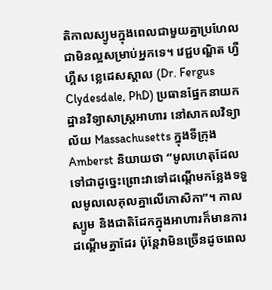តិកាលស្យូមក្នុងពេលជាមួយគ្នាប្រហែលជាមិនល្អសម្រាប់អ្នកទេ។ វេជ្ជបណ្ឌិត ហ្វឺហ្គឺស ខ្លេដេសស្ដាល (Dr. Fergus Clydesdale, PhD) ប្រធានផ្នែកនាយកដ្ឋានវិទ្យាសាស្ត្រអាហារ នៅសាកលវិទ្យាល័យ Massachusetts ក្នុងទីក្រុង Amberst និយាយថា “មូលហេតុដែលទៅជាដូច្នេះព្រោះវាទៅដណ្តើមកន្លែងទទួលមូលលេគុលគ្នាលើកោសិកា”។ កាលស្យូម និងជាតិដែកក្នុងអាហារក៏មានការដណ្តើមគ្នាដែរ ប៉ុន្តែវាមិនច្រើនដូចពេល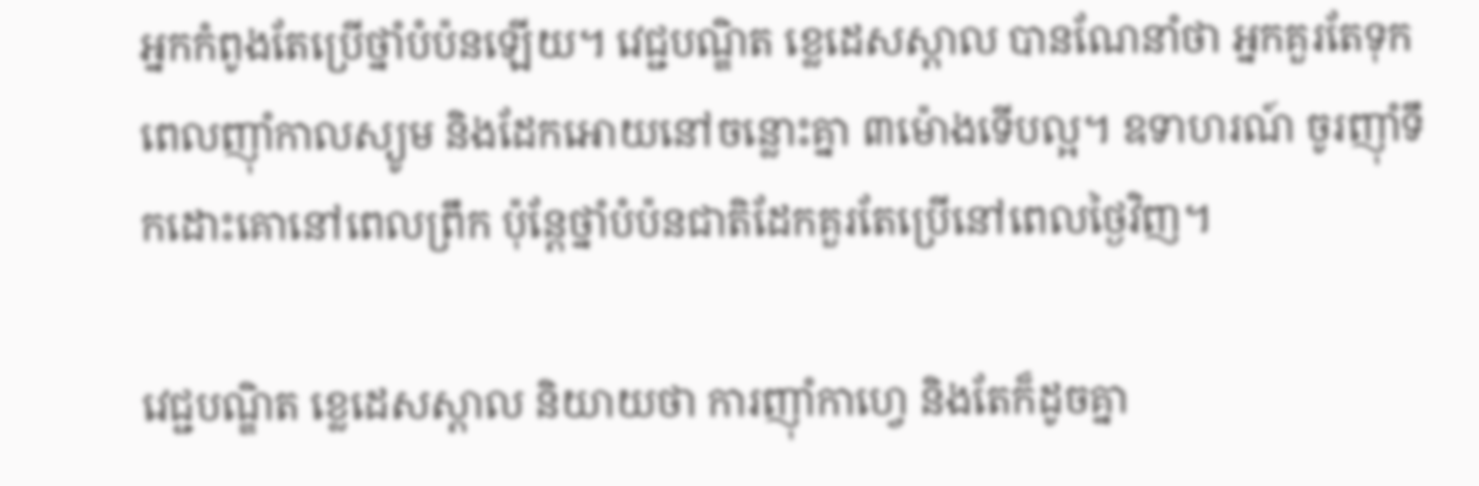អ្នកកំពូងតែប្រើថ្នាំបំប៉នឡើយ។ វេជ្ជបណ្ឌិត ខ្លេដេសស្ដាល បានណែនាំថា អ្នកគួរតែទុកពេលញ៉ាំកាលស្យូម និងដែកអោយនៅចន្លោះគ្នា ៣ម៉ោងទើបល្អ។ ឧទាហរណ៍ ចូរញ៉ាំទឹកដោះគោនៅពេលព្រឹក ប៉ុន្តែថ្នាំបំប៉នជាតិដែកគួរតែប្រើនៅពេលថ្ងៃវិញ។

វេជ្ជបណ្ឌិត ខ្លេដេសស្ដាល និយាយថា ការញ៉ាំកាហ្វេ និងតែក៏ដូចគ្នា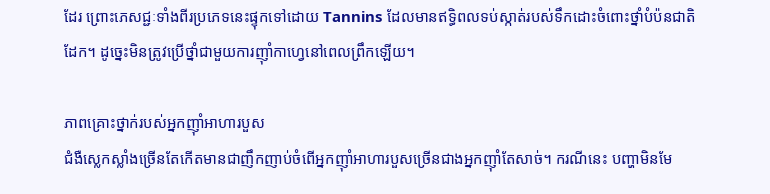ដែរ ព្រោះភេសជ្ជៈទាំងពីរប្រភេទនេះផ្ទុកទៅដោយ Tannins ដែលមានឥទ្ធិពលទប់ស្កាត់របស់ទឹកដោះចំពោះថ្នាំបំប៉នជាតិដែក។ ដូច្នេះមិនត្រូវប្រើថ្នាំជាមួយការញ៉ាំកាហ្វេនៅពេលព្រឹកឡើយ។

ភាពគ្រោះថ្នាក់របស់អ្នកញ៉ាំអាហារបួស
ជំងឺស្លេកស្លាំងច្រើនតែកើតមានជាញឹកញាប់ចំពើអ្នកញ៉ាំអាហារបួសច្រើនជាងអ្នកញ៉ាំតែសាច់។ ករណីនេះ បញ្ហាមិនមែ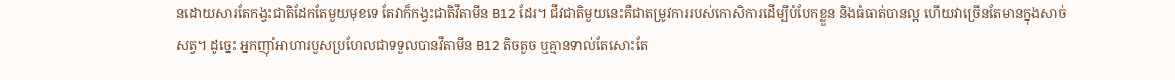នដោយសារតែកង្វះជាតិដែកតែមួយមុខទេ តែវាក៏កង្វះជាតិវីតាមីន B12 ដែរ។ ជីវជាតិមួយនេះគឺជាតម្រូវការរបស់កោសិការដើម្បីបំបែកខ្លួន និងធំធាត់បានល្អ ហើយវាច្រើនតែមានក្នុងសាច់សត្វ។ ដូច្នេះ អ្នកញ៉ាំអាហារបួសប្រហែលជាទទួលបានវីតាមីន B12 តិចតួច ឬគ្មានទាល់តែសោះតែ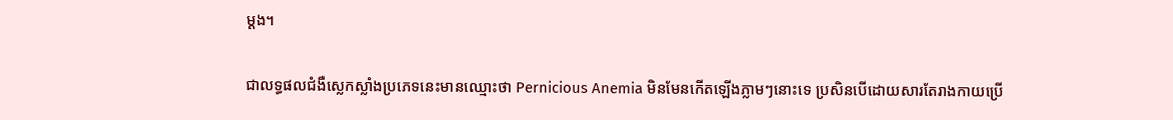ម្តង។

ជាលទ្ធផលជំងឺស្លេកស្លាំងប្រភេទនេះមានឈ្មោះថា Pernicious Anemia មិនមែនកើតឡើងភ្លាមៗនោះទេ ប្រសិនបើដោយសារតែរាងកាយប្រើ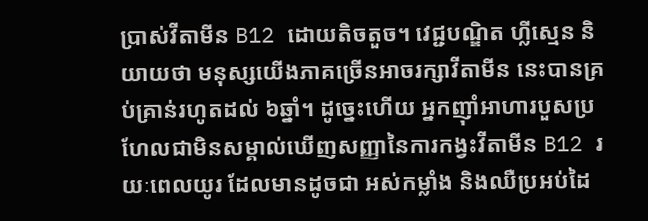ប្រាស់វីតាមីន B12 ដោយតិចតួច។ វេជ្ជបណ្ឌិត ហ្លីស្មេន និយាយថា មនុស្សយើងភាគច្រើនអាចរក្សាវីតាមីន នេះបានគ្រប់គ្រាន់រហូតដល់ ៦ឆ្នាំ។ ដូច្នេះហើយ អ្នកញ៉ាំអាហារបួសប្រហែលជាមិនសម្គាល់ឃើញសញ្ញានៃការកង្វះវីតាមីន B12 រយៈពេលយូរ ដែលមានដូចជា អស់កម្លាំង និងឈឺប្រអប់ដៃ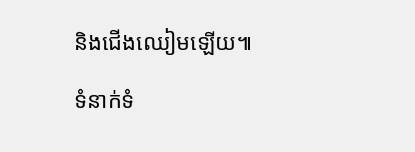និងជើងឈៀមឡើយ៕

ទំនាក់ទំ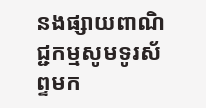នងផ្សាយពាណិជ្ជកម្មសូមទូរស័ព្ទមក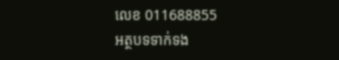លេខ 011688855
អត្ថបទទាក់ទង